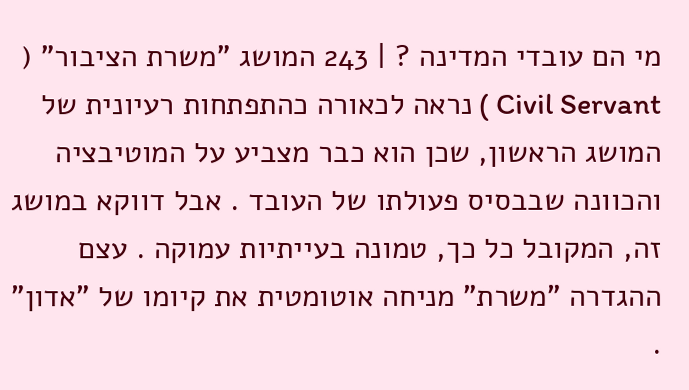מי הם עובדי המדינה ? | 243 המושג "משרת הציבור" ( Civil Servant ) נראה לכאורה כהתפתחות רעיונית של המושג הראשון, שכן הוא כבר מצביע על המוטיבציה והכוונה שבבסיס פעולתו של העובד . אבל דווקא במושג זה, המקובל כל כך, טמונה בעייתיות עמוקה . עצם ההגדרה "משרת" מניחה אוטומטית את קיומו של "אדון" .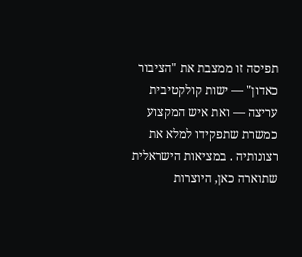תפיסה זו ממצבת את "הציבור כאדון" — ישות קולקטיבית עריצה — ואת איש המקצוע כמשרת שתפקידו למלא את רצונותיה . במציאות הישראלית שתוארה כאן, היוצרות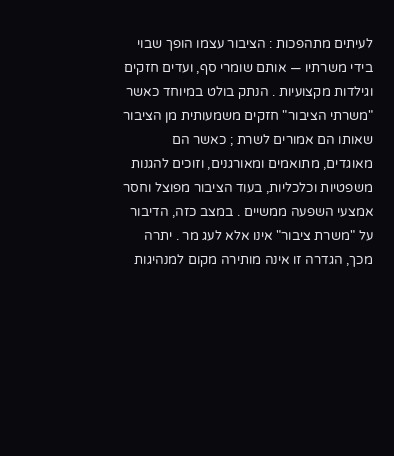לעיתים מתהפכות : הציבור עצמו הופך שבוי בידי משרתיו — אותם שומרי סף, ועדים חזקים וגילדות מקצועיות . הנתק בולט במיוחד כאשר "משרתי הציבור" חזקים משמעותית מן הציבור שאותו הם אמורים לשרת ; כאשר הם מאוגדים, מתואמים ומאורגנים, וזוכים להגנות משפטיות וכלכליות, בעוד הציבור מפוצל וחסר אמצעי השפעה ממשיים . במצב כזה, הדיבור על "משרת ציבור" אינו אלא לעג מר . יתרה מכך, הגדרה זו אינה מותירה מקום למנהיגות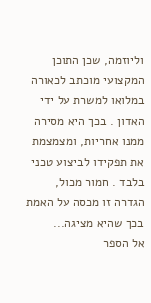וליוזמה, שכן התוכן המקצועי מוכתב לכאורה במלואו למשרת על ידי האדון . בכך היא מסירה ממנו אחריות, ומצמצמת את תפקידו לביצוע טכני בלבד . חמור מכול, הגדרה זו מכסה על האמת בכך שהיא מציגה...
אל הספר